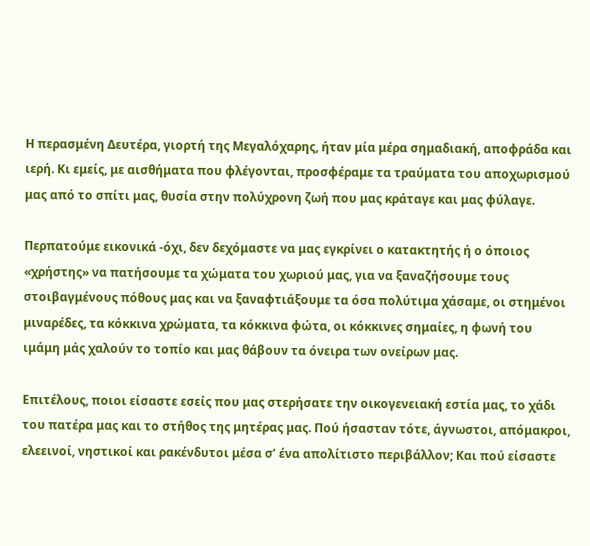Η περασμένη Δευτέρα, γιορτή της Μεγαλόχαρης, ήταν μία μέρα σημαδιακή, αποφράδα και ιερή. Κι εμείς, με αισθήματα που φλέγονται, προσφέραμε τα τραύματα του αποχωρισμού μας από το σπίτι μας, θυσία στην πολύχρονη ζωή που μας κράταγε και μας φύλαγε.

Περπατούμε εικονικά -όχι, δεν δεχόμαστε να μας εγκρίνει ο κατακτητής ή ο όποιος «χρήστης» να πατήσουμε τα χώματα του χωριού μας, για να ξαναζήσουμε τους στοιβαγμένους πόθους μας και να ξαναφτιάξουμε τα όσα πολύτιμα χάσαμε, οι στημένοι μιναρέδες, τα κόκκινα χρώματα, τα κόκκινα φώτα, οι κόκκινες σημαίες, η φωνή του ιμάμη μάς χαλούν το τοπίο και μας θάβουν τα όνειρα των ονείρων μας.

Επιτέλους, ποιοι είσαστε εσείς που μας στερήσατε την οικογενειακή εστία μας, το χάδι του πατέρα μας και το στήθος της μητέρας μας. Πού ήσασταν τότε, άγνωστοι, απόμακροι, ελεεινοί, νηστικοί και ρακένδυτοι μέσα σ’ ένα απολίτιστο περιβάλλον; Και πού είσαστε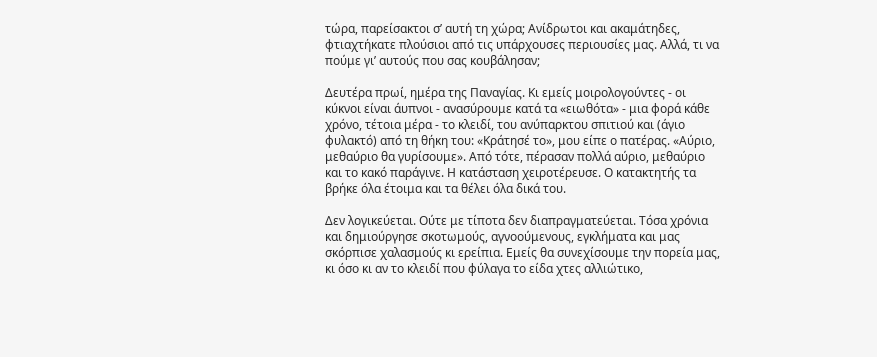τώρα, παρείσακτοι σ’ αυτή τη χώρα; Ανίδρωτοι και ακαμάτηδες, φτιαχτήκατε πλούσιοι από τις υπάρχουσες περιουσίες μας. Αλλά, τι να πούμε γι’ αυτούς που σας κουβάλησαν;

Δευτέρα πρωί, ημέρα της Παναγίας. Κι εμείς μοιρολογούντες - οι κύκνοι είναι άυπνοι - ανασύρουμε κατά τα «ειωθότα» - μια φορά κάθε χρόνο, τέτοια μέρα - το κλειδί, του ανύπαρκτου σπιτιού και (άγιο φυλακτό) από τη θήκη του: «Κράτησέ το», μου είπε ο πατέρας. «Αύριο, μεθαύριο θα γυρίσουμε». Από τότε, πέρασαν πολλά αύριο, μεθαύριο και το κακό παράγινε. Η κατάσταση χειροτέρευσε. Ο κατακτητής τα βρήκε όλα έτοιμα και τα θέλει όλα δικά του.

Δεν λογικεύεται. Ούτε με τίποτα δεν διαπραγματεύεται. Τόσα χρόνια και δημιούργησε σκοτωμούς, αγνοούμενους, εγκλήματα και μας σκόρπισε χαλασμούς κι ερείπια. Εμείς θα συνεχίσουμε την πορεία μας, κι όσο κι αν το κλειδί που φύλαγα το είδα χτες αλλιώτικο,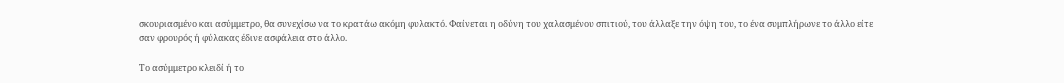σκουριασμένο και ασύμμετρο, θα συνεχίσω να το κρατάω ακόμη φυλακτό. Φαίνεται η οδύνη του χαλασμένου σπιτιού, του άλλαξε την όψη του, το ένα συμπλήρωνε το άλλο είτε σαν φρουρός ή φύλακας έδινε ασφάλεια στο άλλο.

Το ασύμμετρο κλειδί ή το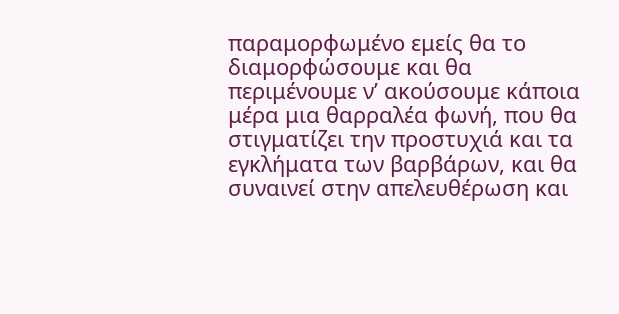παραμορφωμένο εμείς θα το διαμορφώσουμε και θα περιμένουμε ν’ ακούσουμε κάποια μέρα μια θαρραλέα φωνή, που θα στιγματίζει την προστυχιά και τα εγκλήματα των βαρβάρων, και θα συναινεί στην απελευθέρωση και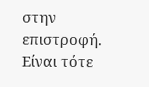στην επιστροφή. Είναι τότε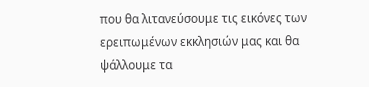που θα λιτανεύσουμε τις εικόνες των ερειπωμένων εκκλησιών μας και θα ψάλλουμε τα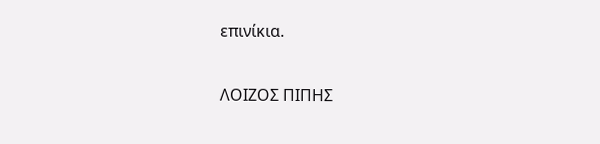επινίκια.

ΛΟΙΖΟΣ ΠΙΠΗΣ